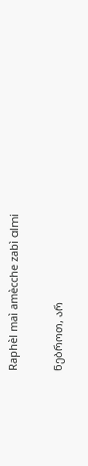Raphèl maì amècche zabì almi


ნებროთ, არ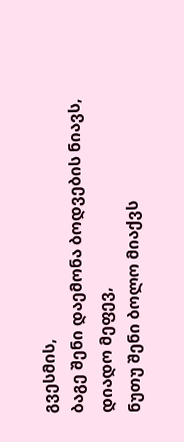გვესმის,
ბაგე შენი დაემონა ბოდვების ნიავს,
დიადო მეფევ,
ნუთუ შენი ბოლო მიაქვს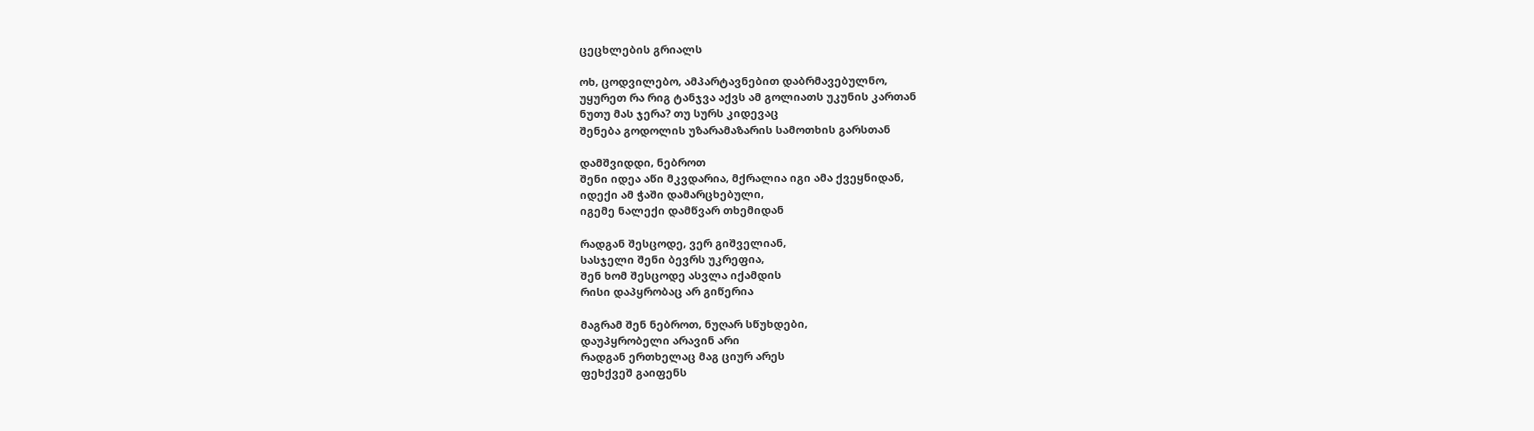ცეცხლების გრიალს

ოხ, ცოდვილებო, ამპარტავნებით დაბრმავებულნო,
უყურეთ რა რიგ ტანჯვა აქვს ამ გოლიათს უკუნის კართან
ნუთუ მას ჯერა? თუ სურს კიდევაც
შენება გოდოლის უზარამაზარის სამოთხის გარსთან

დამშვიდდი, ნებროთ
შენი იდეა აწი მკვდარია, მქრალია იგი ამა ქვეყნიდან,
იდექი ამ ჭაში დამარცხებული,
იგემე ნალექი დამწვარ თხემიდან

რადგან შესცოდე, ვერ გიშველიან,
სასჯელი შენი ბევრს უკრეფია,
შენ ხომ შესცოდე ასვლა იქამდის
რისი დაპყრობაც არ გიწერია

მაგრამ შენ ნებროთ, ნუღარ სწუხდები,
დაუპყრობელი არავინ არი
რადგან ერთხელაც მაგ ციურ არეს
ფეხქვეშ გაიფენს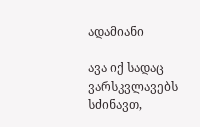ადამიანი

ავა იქ სადაც ვარსკვლავებს სძინავთ,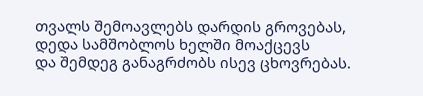თვალს შემოავლებს დარდის გროვებას,
დედა სამშობლოს ხელში მოაქცევს
და შემდეგ განაგრძობს ისევ ცხოვრებას.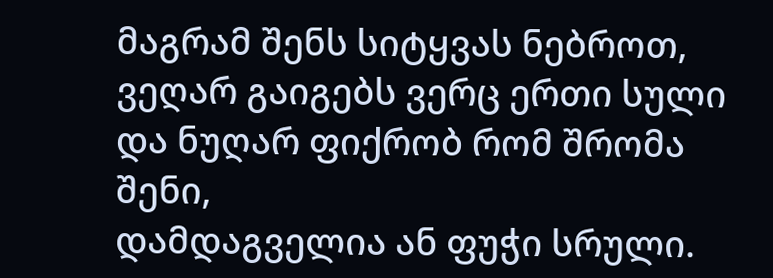მაგრამ შენს სიტყვას ნებროთ,
ვეღარ გაიგებს ვერც ერთი სული
და ნუღარ ფიქრობ რომ შრომა შენი,
დამდაგველია ან ფუჭი სრული.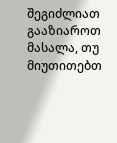შეგიძლიათ გააზიაროთ მასალა, თუ მიუთითებთ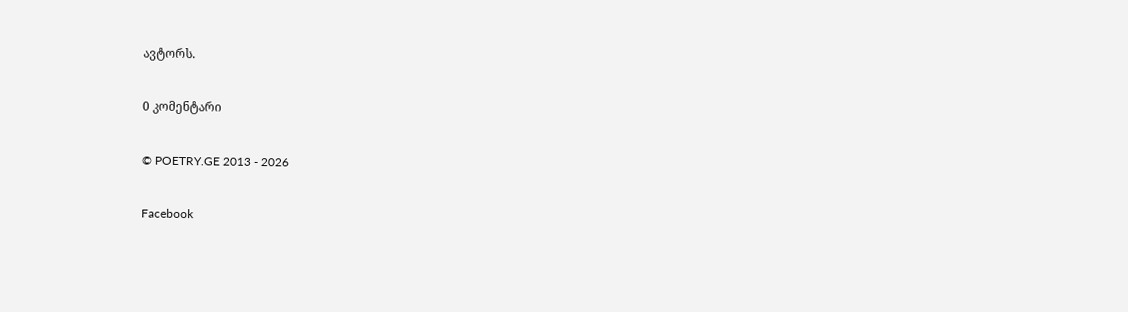ავტორს.

0 კომენტარი

© POETRY.GE 2013 - 2026

Facebook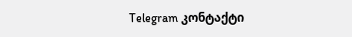Telegram კონტაქტი